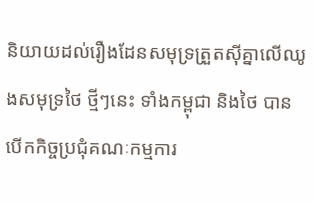និយាយដល់រឿងដែនសមុទ្រត្រួតស៊ីគ្នាលើឈូងសមុទ្រថៃ ថ្មីៗនេះ ទាំងកម្ពុជា និងថៃ បានបើកកិច្ចប្រជុំគណៈកម្មការ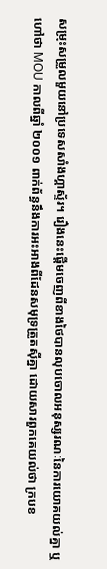សម្រុះសម្រួលមួយនៅប្រទេសសាំងហ្គាស្ទ័រ។ រឿងនេះផ្ដើមចេញពីខាងថៃបានលុបចោលអនុស្សរណៈនៃការយោគយល់គ្នា ឬហៅថា MOU កាលពីឆ្នាំ ២០០១ ពាក់ព័ន្ធនឹងការអះអាងពីដែនសមុទ្រត្រួតស៊ីគ្នា ដោយសារពួកគេយល់ថា ក្របខ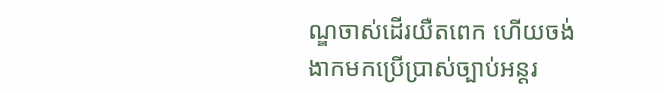ណ្ឌចាស់ដើរយឺតពេក ហើយចង់ងាកមកប្រើប្រាស់ច្បាប់អន្តរ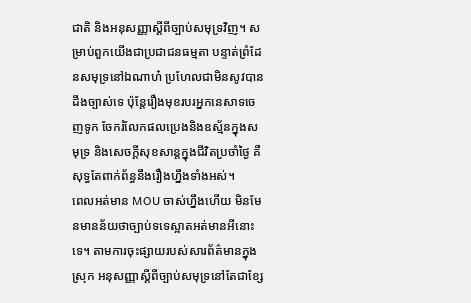ជាតិ និងអនុសញ្ញាស្ដីពីច្បាប់សមុទ្រវិញ។ សម្រាប់ពួកយើងជាប្រជាជនធម្មតា បន្ទាត់ព្រំដែនសមុទ្រនៅឯណាហ៎ ប្រហែលជាមិនសូវបានដឹងច្បាស់ទេ ប៉ុន្តែរឿងមុខរបរអ្នកនេសាទចេញទូក ចែករំលែកផលប្រេងនិងឧស្ម័នក្នុងសមុទ្រ និងសេចក្ដីសុខសាន្តក្នុងជីវិតប្រចាំថ្ងៃ គឺសុទ្ធតែពាក់ព័ន្ធនឹងរឿងហ្នឹងទាំងអស់។
ពេលអត់មាន MOU ចាស់ហ្នឹងហើយ មិនមែនមានន័យថាច្បាប់ទទេស្អាតអត់មានអីនោះទេ។ តាមការចុះផ្សាយរបស់សារព័ត៌មានក្នុងស្រុក អនុសញ្ញាស្ដីពីច្បាប់សមុទ្រនៅតែជាខ្សែ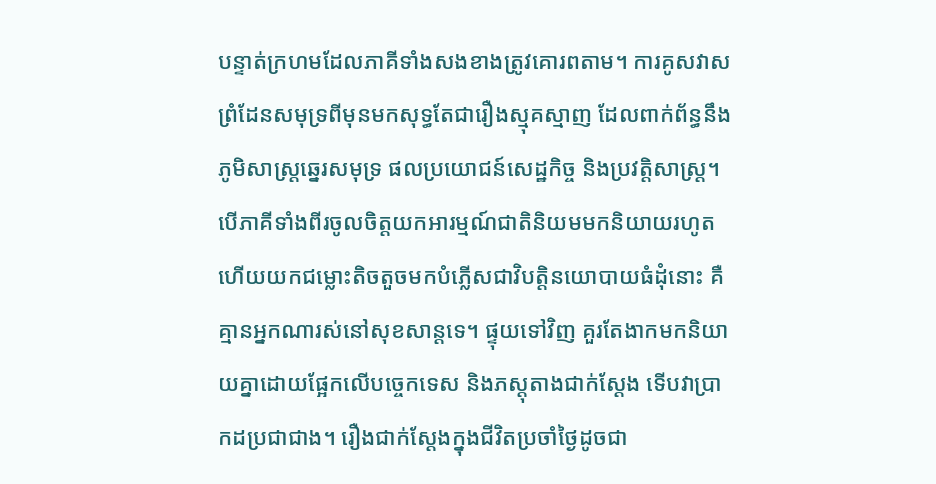បន្ទាត់ក្រហមដែលភាគីទាំងសងខាងត្រូវគោរពតាម។ ការគូសវាសព្រំដែនសមុទ្រពីមុនមកសុទ្ធតែជារឿងស្មុគស្មាញ ដែលពាក់ព័ន្ធនឹងភូមិសាស្ត្រឆ្នេរសមុទ្រ ផលប្រយោជន៍សេដ្ឋកិច្ច និងប្រវត្តិសាស្ត្រ។ បើភាគីទាំងពីរចូលចិត្តយកអារម្មណ៍ជាតិនិយមមកនិយាយរហូត ហើយយកជម្លោះតិចតួចមកបំភ្លើសជាវិបត្តិនយោបាយធំដុំនោះ គឺគ្មានអ្នកណារស់នៅសុខសាន្តទេ។ ផ្ទុយទៅវិញ គួរតែងាកមកនិយាយគ្នាដោយផ្អែកលើបច្ចេកទេស និងភស្តុតាងជាក់ស្ដែង ទើបវាប្រាកដប្រជាជាង។ រឿងជាក់ស្ដែងក្នុងជីវិតប្រចាំថ្ងៃដូចជា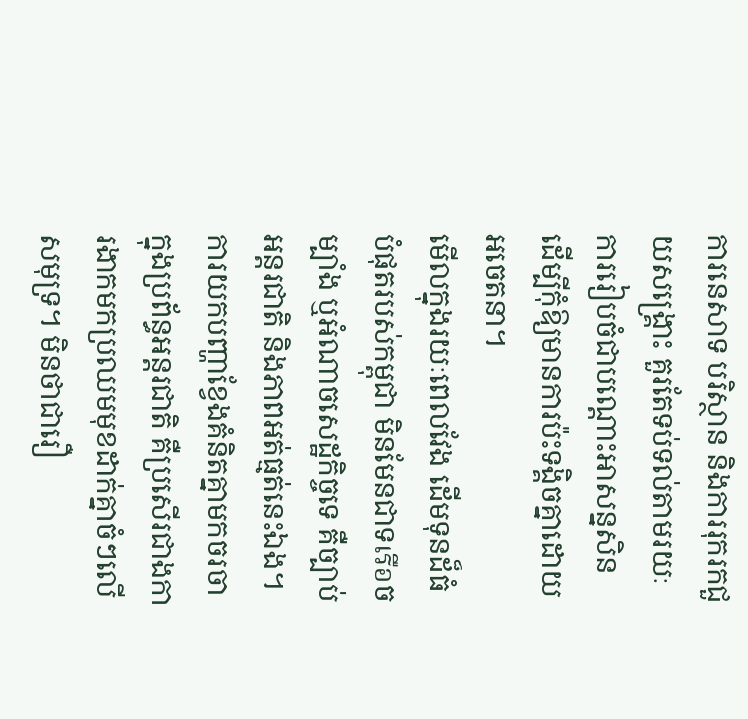ការនេសាទ បរិស្ថាន និងការរុករកជួយសង្គ្រោះ គួរតែទប់ទល់តាមរយៈការរៀបចំជាបណ្ដោះអាសន្នសិន ដើម្បីកុំឱ្យមានការប៉ះទង្គិចគ្នាដោយអចេតនា។
មើលក្នុងរយៈពេលវែង ដើមទុនដ៏ធំបំផុតរបស់កម្ពុជា មិនមែនជាទเรือចម្បាំង ឬអំណាចសេដ្ឋកិច្ចទេ គឺច្បាប់អន្តរជាតិ និងភាពអត់ធ្មត់នេះឯង។ ការយកបញ្ហាខ្វែងគំនិតគ្នាមកចរចាក្នុងប្រព័ន្ធអន្តរជាតិ គឺប្រសើរជាងការងាកមកប្រឈមមុខដាក់គ្នាចំៗលើសមុទ្រ។ មិនថាជារឿ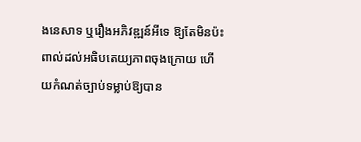ងនេសាទ ឬរឿងអភិវឌ្ឍន៍អីទេ ឱ្យតែមិនប៉ះពាល់ដល់អធិបតេយ្យភាពចុងក្រោយ ហើយកំណត់ច្បាប់ទម្លាប់ឱ្យបាន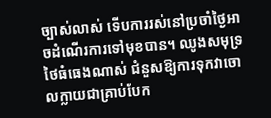ច្បាស់លាស់ ទើបការរស់នៅប្រចាំថ្ងៃអាចដំណើរការទៅមុខបាន។ ឈូងសមុទ្រថៃធំធេងណាស់ ជំនួសឱ្យការទុកវាចោលក្លាយជាគ្រាប់បែក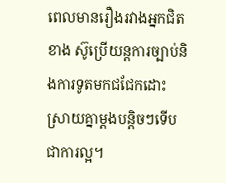ពេលមានរឿងរវាងអ្នកជិតខាង ស៊ូប្រើយន្តការច្បាប់និងការទូតមកជជែកដោះស្រាយគ្នាម្ដងបន្តិចៗទើបជាការល្អ។